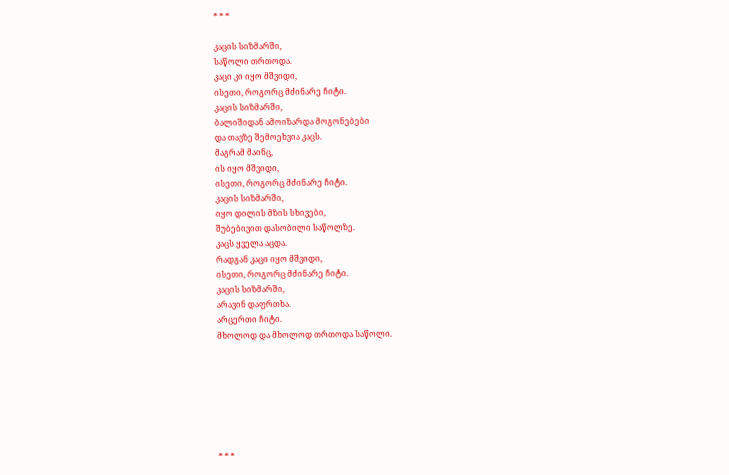* * *

კაცის სიზმარში,
საწოლი თრთოდა.
კაცი კი იყო მშვიდი,
ისეთი, როგორც მძინარე ჩიტი.
კაცის სიზმარში,
ბალიშიდან ამოიზარდა მოგონებები
და თავზე შემოეხვია კაცს.
მაგრამ მაინც,
ის იყო მშვიდი,
ისეთი, როგორც მძინარე ჩიტი.
კაცის სიზმარში,
იყო დილის მზის სხივები,
შუბებივით დასობილი საწოლზე.
კაცს ყველა აცდა.
რადგან კაცი იყო მშვიდი,
ისეთი, როგორც მძინარე ჩიტი.
კაცის სიზმარში,
არავინ დაფრთხა.
არცერთი ჩიტი.
მხოლოდ და მხოლოდ თრთოდა საწოლი.







* * *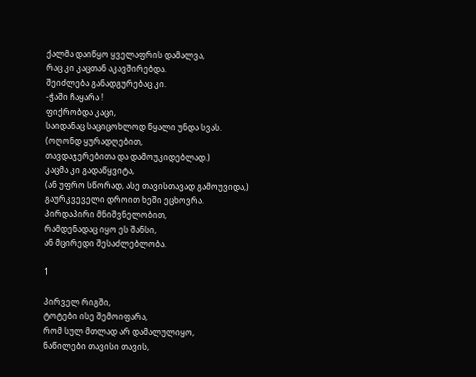ქალმა დაიწყო ყველაფრის დამალვა,
რაც კი კაცთან აკავშირებდა.
შეიძლება განადგურებაც კი.
-ჭაში ჩაყარა !
ფიქრობდა კაცი,
საიდანაც საციცოხლოდ წყალი უნდა სვას.
(ოღონდ ყურადღებით,
თავდაჯერებითა და დამოუკიდებლად.)
კაცმა კი გადაწყვიტა,
(ან უფრო სწორად, ასე თავისთავად გამოუვიდა,)
გაურკვეველი დროით ხეში ეცხოვრა.
პირდაპირი მნიშვნელობით,
რამდენადაც იყო ეს შანსი,
ან მცირედი შესაძლებლობა.

1

პირველ რიგში,
ტოტები ისე შემოიფარა,
რომ სულ მთლად არ დამალულიყო,
ნაწილები თავისი თავის,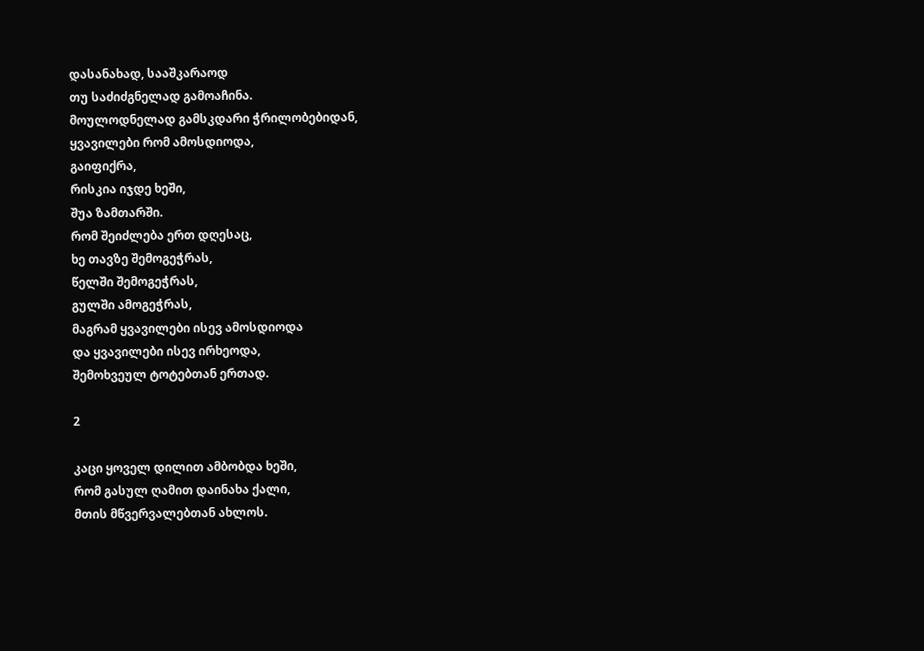დასანახად, სააშკარაოდ
თუ საძიძგნელად გამოაჩინა.
მოულოდნელად გამსკდარი ჭრილობებიდან,
ყვავილები რომ ამოსდიოდა,
გაიფიქრა,
რისკია იჯდე ხეში,
შუა ზამთარში.
რომ შეიძლება ერთ დღესაც,
ხე თავზე შემოგეჭრას,
წელში შემოგეჭრას,
გულში ამოგეჭრას,
მაგრამ ყვავილები ისევ ამოსდიოდა
და ყვავილები ისევ ირხეოდა,
შემოხვეულ ტოტებთან ერთად.

2

კაცი ყოველ დილით ამბობდა ხეში,
რომ გასულ ღამით დაინახა ქალი,
მთის მწვერვალებთან ახლოს.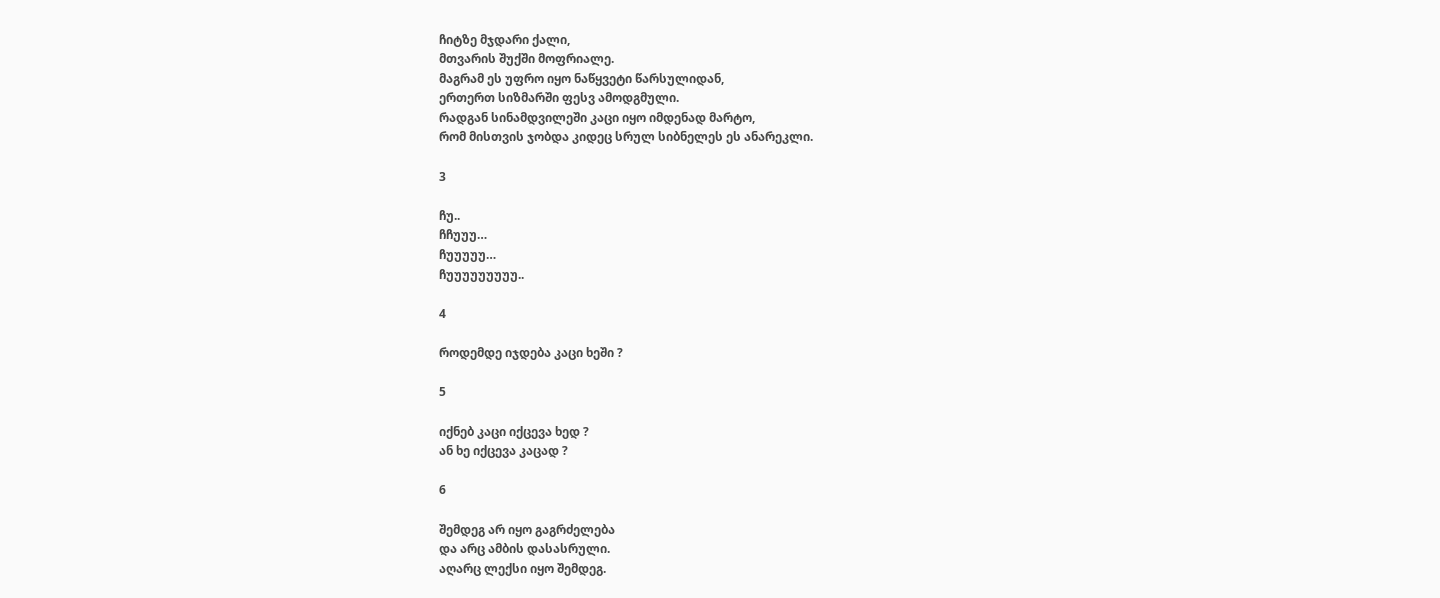ჩიტზე მჯდარი ქალი,
მთვარის შუქში მოფრიალე.
მაგრამ ეს უფრო იყო ნაწყვეტი წარსულიდან,
ერთერთ სიზმარში ფესვ ამოდგმული.
რადგან სინამდვილეში კაცი იყო იმდენად მარტო,
რომ მისთვის ჯობდა კიდეც სრულ სიბნელეს ეს ანარეკლი.

3

ჩუ..
ჩჩუუუ…
ჩუუუუუ…
ჩუუუუუუუუუ..

4

როდემდე იჯდება კაცი ხეში ?

5

იქნებ კაცი იქცევა ხედ ?
ან ხე იქცევა კაცად ?

6

შემდეგ არ იყო გაგრძელება
და არც ამბის დასასრული.
აღარც ლექსი იყო შემდეგ.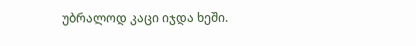უბრალოდ კაცი იჯდა ხეში.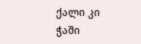ქალი კი ჭაში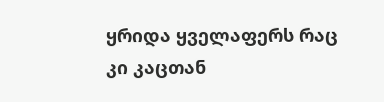ყრიდა ყველაფერს რაც კი კაცთან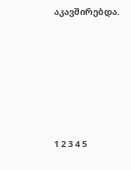აკავშირებდა.







1 2 3 4 5